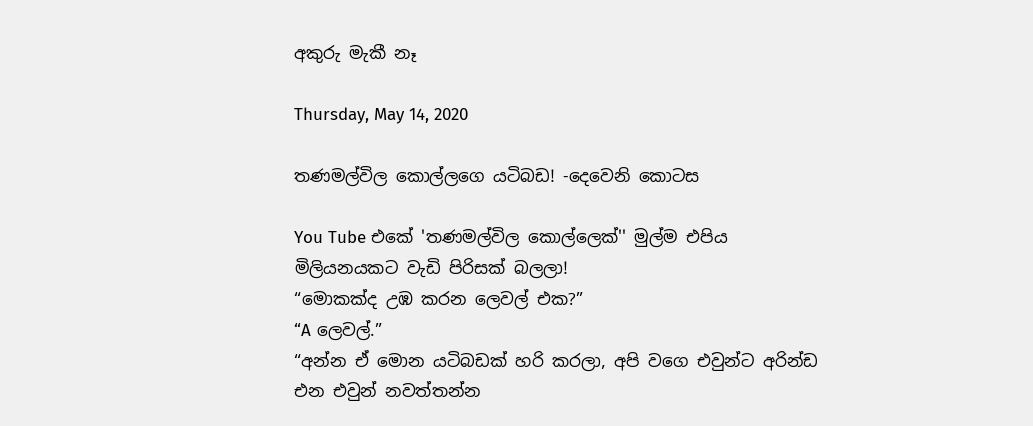අකුරු මැකී නෑ

Thursday, May 14, 2020

තණමල්විල කොල්ලගෙ යටිබඩ! -දෙවෙනි කොටස

You Tube එකේ 'තණමල්විල කොල්ලෙක්'' මුල්ම එපිය මිලියනයකට වැඩි පිරිසක් බලලා!
“මොකක්ද උඹ කරන ලෙවල් එක?”
“A ලෙවල්.”
“අන්න ඒ මොන යටිබඩක් හරි කරලා, අපි වගෙ එවුන්ට අරින්ඩ එන එවුන් නවත්තන්න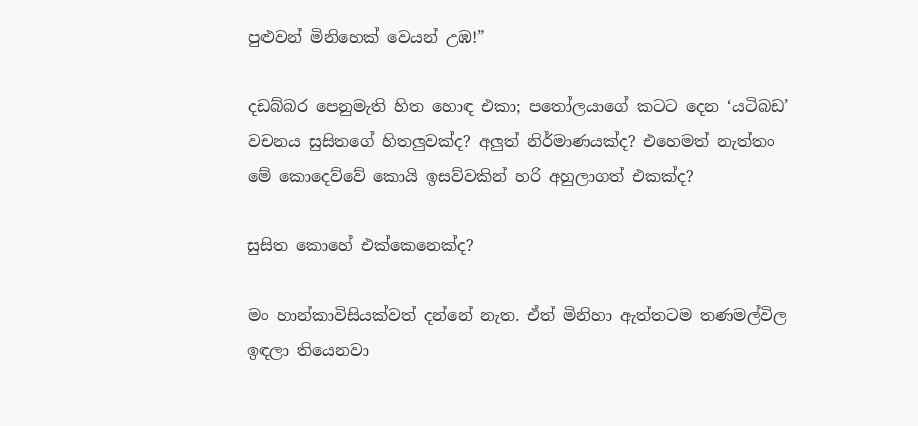පුළුවන් මිනිහෙක් වෙයන් උඹ!”

දඩබ්බර පෙනුමැති හිත හොඳ එකා; පතෝලයාගේ කටට දෙන ‘යටිබඩ’ වචනය සුසිතගේ හිතලුවක්ද? අලුත් නිර්මාණයක්ද? එහෙමත් නැත්තං මේ කොදෙව්වේ කොයි ඉසව්වකින් හරි අහුලාගත් එකක්ද?

සුසිත කොහේ එක්කෙනෙක්ද?

මං හාන්කාවිසියක්වත් දන්නේ නැත. ඒත් මිනිහා ඇත්තටම තණමල්විල ඉඳලා තියෙනවා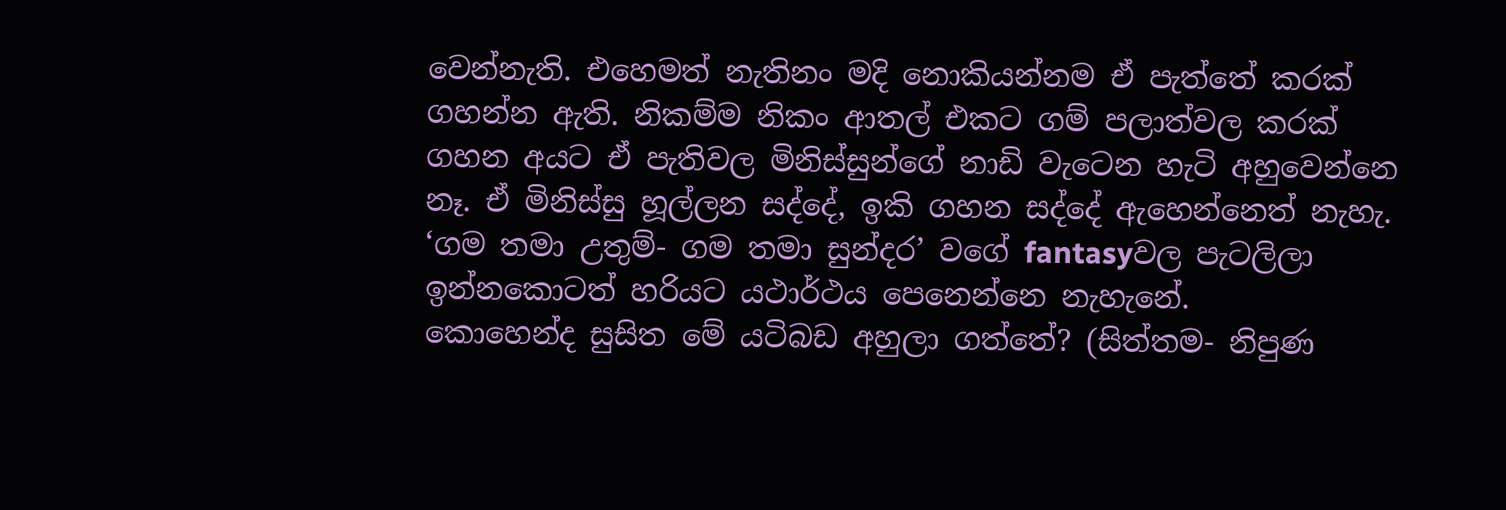වෙන්නැති. එහෙමත් නැතිනං මදි නොකියන්නම ඒ පැත්තේ කරක් ගහන්න ඇති. නිකම්ම නිකං ආතල් එකට ගම් පලාත්වල කරක් ගහන අයට ඒ පැතිවල මිනිස්සුන්ගේ නාඩි වැටෙන හැටි අහුවෙන්නෙ නෑ. ඒ මිනිස්සු හූල්ලන සද්දේ, ඉකි ගහන සද්දේ ඇහෙන්නෙත් නැහැ. ‘ගම තමා උතුම්- ගම තමා සුන්දර’ වගේ fantasyවල පැටලිලා ඉන්නකොටත් හරියට යථාර්ථය පෙනෙන්නෙ නැහැනේ.
කොහෙන්ද සුසිත මේ යටිබඩ අහුලා ගත්තේ? (සිත්තම- නිපුණ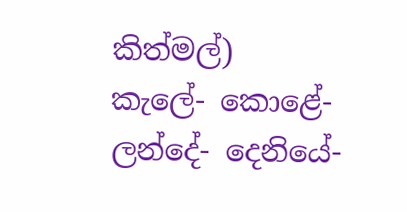කිත්මල්)
කැලේ- කොළේ- ලන්දේ- දෙනියේ-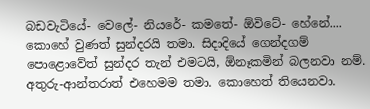බඩවැටියේ- වෙලේ- නියරේ- කමතේ- ඕවිටේ- හේනේ.... කොහේ වුණත් සුන්දරයි තමා. සිදාදියේ ගෙන්දගම් පොළොවේත් සුන්දර තැන් එමටයි, ඕනෑකමින් බලනවා නම්.
අතුරු-ආන්තරාත් එහෙමම තමා. කොහෙත් තියෙනවා.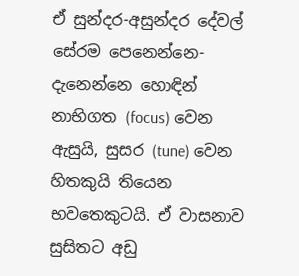ඒ සුන්දර-අසුන්දර දේවල් සේරම පෙනෙන්නෙ- දැනෙන්නෙ හොඳින් නාභිගත (focus) වෙන ඇසුයි, සුසර (tune) වෙන හිතකුයි තියෙන භවතෙකුටයි. ඒ වාසනාව සුසිතට අඩු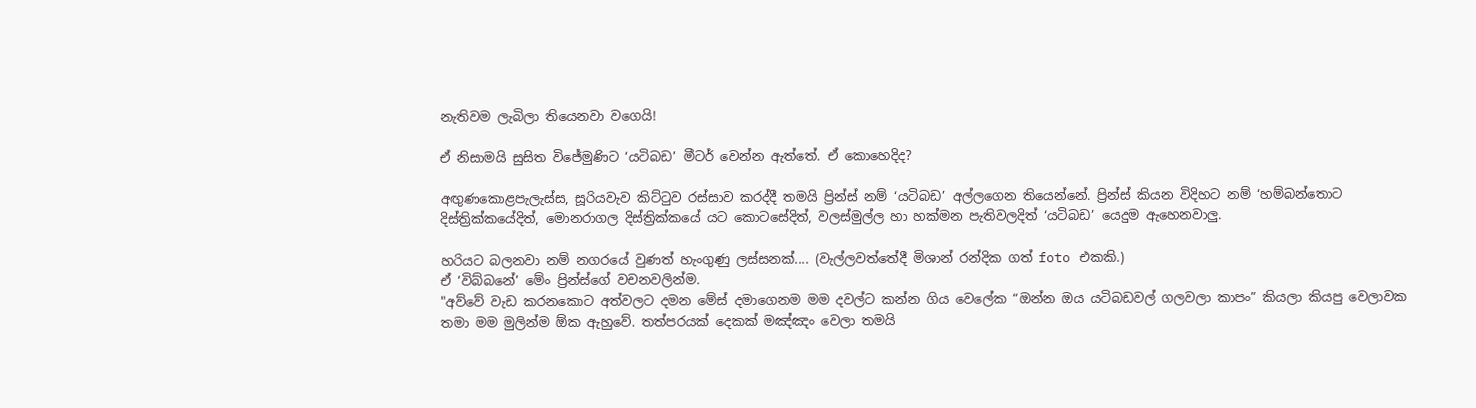නැතිවම ලැබිලා තියෙනවා වගෙයි!

ඒ නිසාමයි සුසිත විජේමුණිට ‘යටිබඩ’ මීටර් වෙන්න ඇත්තේ. ඒ කොහෙදිද?

අඟුණකොළපැලැස්ස, සූරියවැව කිට්ටුව රස්සාව කරද්දී තමයි ප්‍රින්ස් නම් ‘යටිබඩ’ අල්ලගෙන තියෙන්නේ. ප්‍රින්ස් කියන විදිහට නම් ‘හම්බන්තොට දිස්ත්‍රික්කයේදිත්, මොනරාගල දිස්ත්‍රික්කයේ යට කොටසේදිත්, වලස්මුල්ල හා හක්මන පැතිවලදිත් ‘යටිබඩ’ යෙදුම ඇහෙනවාලු.

හරියට බලනවා නම් නගරයේ වුණත් හැංගුණු ලස්සනක්.... (වැල්ලවත්තේදී මිශාන් රන්දික ගත් foto එකකි.)
ඒ ‘විබ්බනේ’ මේං ප්‍රින්ස්ගේ වචනවලින්ම.
"අව්වේ වැඩ කරනකොට අත්වලට දමන මේස් දමාගෙනම මම දවල්ට කන්න ගිය වෙලේක “ඔන්න ඔය යටිබඩවල් ගලවලා කාපං” කියලා කියපු වෙලාවක තමා මම මුලින්ම ඕක ඇහුවේ. තත්පරයක් දෙකක් මඤ්ඤං වෙලා තමයි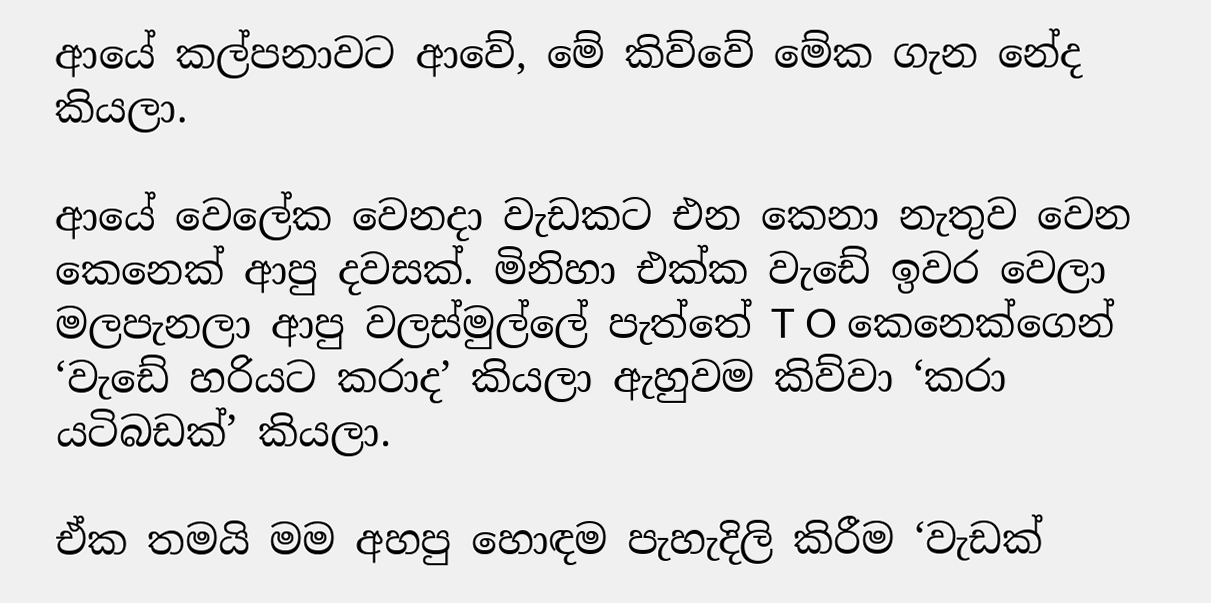ආයේ කල්පනාවට ආවේ, මේ කිව්වේ මේක ගැන නේද කියලා.

ආයේ වෙලේක වෙනදා වැඩකට එන කෙනා නැතුව වෙන කෙනෙක් ආපු දවසක්. මිනිහා එක්ක වැඩේ ඉවර වෙලා මලපැනලා ආපු වලස්මුල්ලේ පැත්තේ T O කෙනෙක්ගෙන් ‘වැඩේ හරියට කරාද’ කියලා ඇහුවම කිව්වා ‘කරා යටිබඩක්’ කියලා.

ඒක තමයි මම අහපු හොඳම පැහැදිලි කිරීම ‘වැඩක්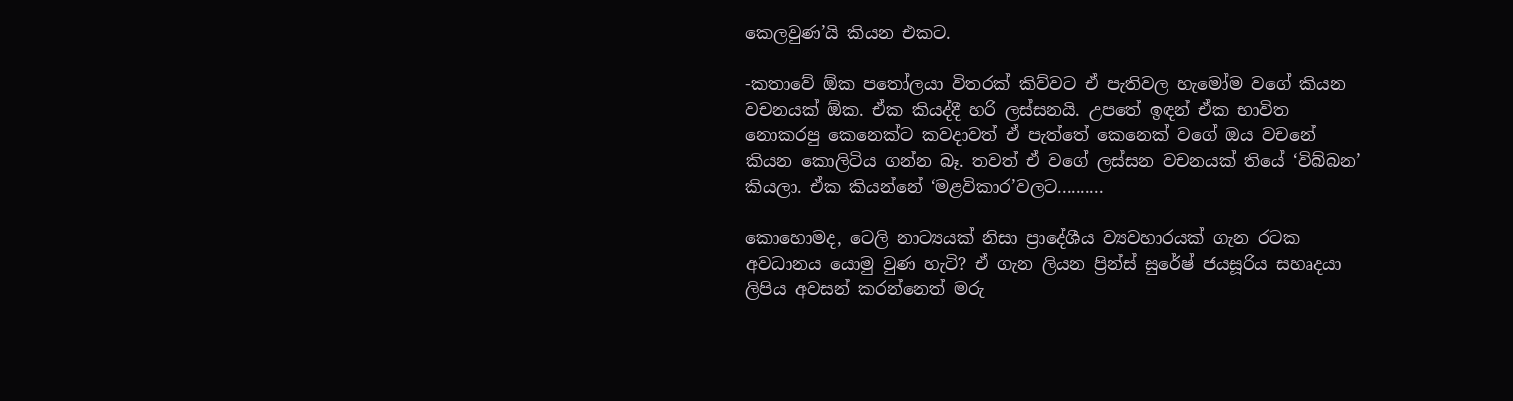කෙලවුණ’යි කියන එකට.

-කතාවේ ඕක පතෝලයා විතරක් කිව්වට ඒ පැතිවල හැමෝම වගේ කියන වචනයක් ඕක. ඒක කියද්දී හරි ලස්සනයි. උපතේ ඉඳන් ඒක භාවිත නොකරපු කෙනෙක්ට කවදාවත් ඒ පැත්තේ කෙනෙක් වගේ ඔය වචනේ කියන කොලිටිය ගන්න බෑ. තවත් ඒ වගේ ලස්සන වචනයක් තියේ ‘විබ්බන’ කියලා. ඒක කියන්නේ ‘මළවිකාර’වලට..........

කොහොමද, ටෙලි නාට්‍යයක් නිසා ප්‍රාදේශීය ව්‍යවහාරයක් ගැන රටක අවධානය යොමු වුණ හැටි? ඒ ගැන ලියන ප්‍රින්ස් සුරේෂ් ජයසූරිය සහෘදයා ලිපිය අවසන් කරන්නෙත් මරු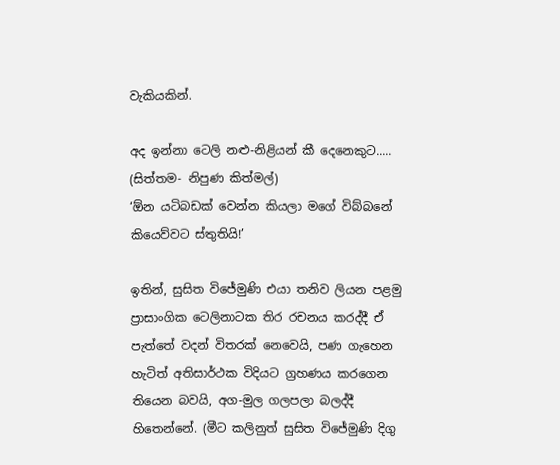වැකියකින්.

අද ඉන්නා ටෙලි නළු-නිළියන් කී දෙනෙකුට..... (සිත්තම- නිපුණ කිත්මල්)
‘ඕන යටිබඩක් වෙන්න කියලා මගේ විබ්බනේ කියෙව්වට ස්තුතියි!’

ඉතින්, සුසිත විජේමුණි එයා තනිව ලියන පළමු ප්‍රාසාංගික ටෙලිනාටක තිර රචනය කරද්දී ඒ පැත්තේ වදන් විතරක් නෙවෙයි, පණ ගැහෙන හැටිත් අතිසාර්ථක විදියට ග්‍රහණය කරගෙන තියෙන බවයි, අග-මුල ගලපලා බලද්දී හිතෙන්නේ. (මීට කලිනුත් සුසිත විජේමුණි දිගු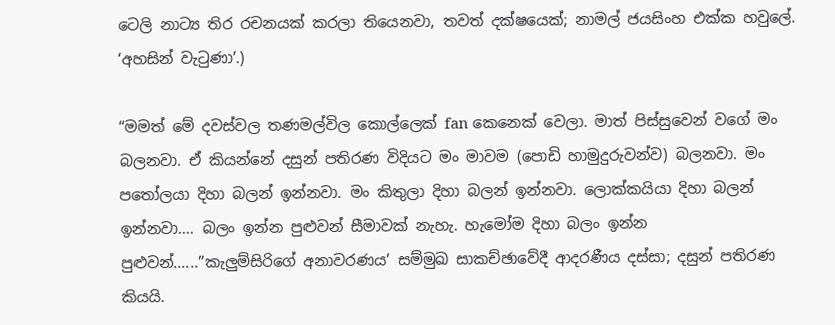ටෙලි නාට්‍ය තිර රචනයක් කරලා තියෙනවා, තවත් දක්ෂයෙක්; නාමල් ජයසිංහ එක්ක හවුලේ. ‘අහසින් වැටුණා’.)

“මමත් මේ දවස්වල තණමල්විල කොල්ලෙක් fan කෙනෙක් වෙලා. මාත් පිස්සුවෙන් වගේ මං බලනවා. ඒ කියන්නේ දසුන් පතිරණ විදියට මං මාවම (පොඩි හාමුදුරුවන්ව) බලනවා. මං පතෝලයා දිහා බලන් ඉන්නවා. මං කිතුලා දිහා බලන් ඉන්නවා. ලොක්කයියා දිහා බලන් ඉන්නවා.... බලං ඉන්න පුළුවන් සීමාවක් නැහැ. හැමෝම දිහා බලං ඉන්න පුළුවන්......”කැලුම්සිරිගේ අනාවරණය’ සම්මුඛ සාකච්ඡාවේදී ආදරණීය දස්සා; දසුන් පතිරණ කියයි.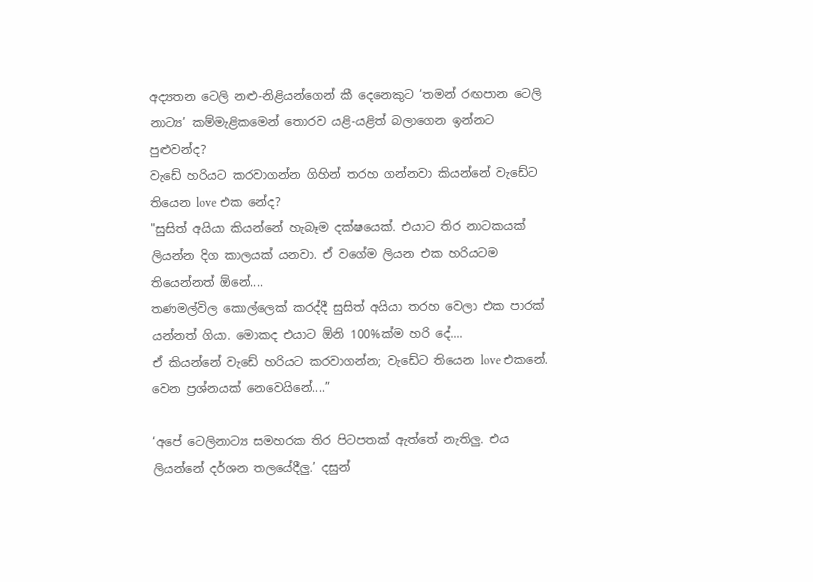අද්‍යතන ටෙලි නළු-නිළියන්ගෙන් කී දෙනෙකුට ‘තමන් රඟපාන ටෙලි නාට්‍ය’ කම්මැළිකමෙන් තොරව යළි-යළිත් බලාගෙන ඉන්නට පුළුවන්ද?
වැඩේ හරියට කරවාගන්න ගිහින් තරහ ගන්නවා කියන්නේ වැඩේට තියෙන love එක නේද?
"සුසිත් අයියා කියන්නේ හැබෑම දක්ෂයෙක්. එයාට තිර නාටකයක් ලියන්න දිග කාලයක් යනවා. ඒ වගේම ලියන එක හරියටම තියෙන්නත් ඕනේ....
තණමල්විල කොල්ලෙක් කරද්දී සුසිත් අයියා තරහ වෙලා එක පාරක් යන්නත් ගියා. මොකද එයාට ඕනි 100%ක්ම හරි දේ....
ඒ කියන්නේ වැඩේ හරියට කරවාගන්න; වැඩේට තියෙන love එකනේ. වෙන ප්‍රශ්නයක් නෙවෙයිනේ....”

‘අපේ ටෙලිනාට්‍ය සමහරක තිර පිටපතක් ඇත්තේ නැතිලු. එය ලියන්නේ දර්ශන තලයේදීලු.’ දසුන්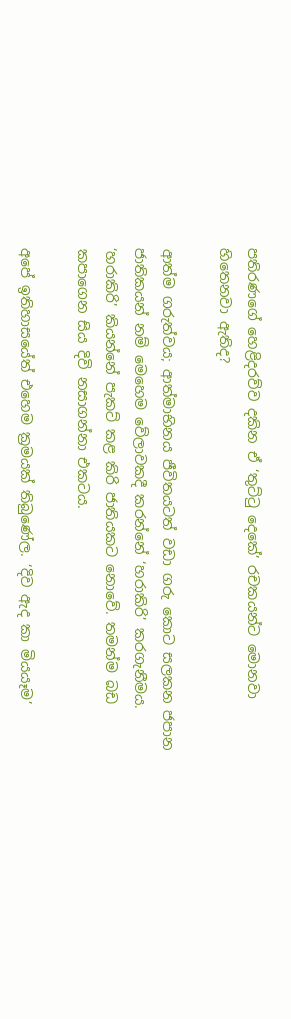පතිරණගේ හෙළිදරව්ව දකින ඒ ‘තුට්ටු දෙකේ’ රචකයන්ට මොනවා හිතෙනවා ඇතිද?

ආත්ම ගරුත්වය; ආත්මාභිනය ජීවිතයටත් වඩා ගරු කොට සලකන ජපාන ජාතිකයන් නම් මෙහෙම වේලාවකදී කරන්නේ ‘හරාකිරි’ කරගැනීමය. ‘හරාකිරි’ කියන්නේ පැකට් කළ කිරි ජාතියකට නොවේ. තමන්ම බඩ කපාගෙන සිය දිවි නසාගන්නා එකටය.

අපේ ඉතිහාසයේත් එහෙම ක්‍රමයක් තිබුණේල. ‘දිව ඇද කා මියයෑම’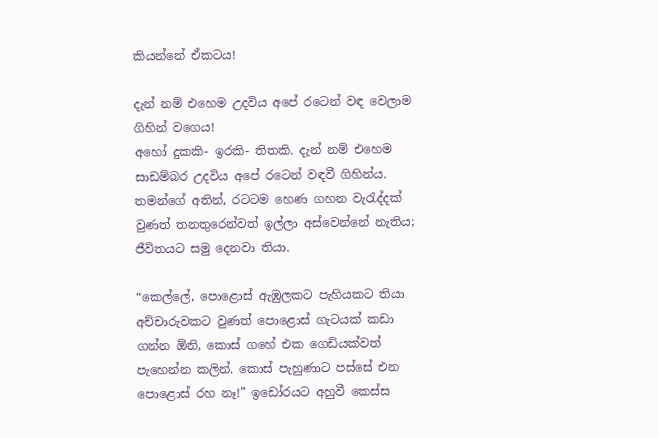කියන්නේ ඒකටය!

දැන් නම් එහෙම උදවිය අපේ රටෙන් වඳ වෙලාම ගිහින් වගෙය!
අහෝ දුකකි- ඉරකි- තිතකි. දැන් නම් එහෙම සාඩම්බර උදවිය අපේ රටෙන් වඳවී ගිහින්ය. තමන්ගේ අතින්, රටටම හෙණ ගහන වැරැද්දක් වුණත් තනතුරෙන්වත් ඉල්ලා අස්වෙන්නේ නැතිය; ජීවිතයට සමු දෙනවා තියා.

“කෙල්ලේ, පොළොස් ඇඹුලකට පැහියකට තියා අච්චාරුවකට වුණත් පොළොස් ගැටයක් කඩා ගන්න ඕනි, කොස් ගහේ එක ගෙඩියක්වත් පැහෙන්න කලින්. කොස් පැහුණාට පස්සේ එන පොළොස් රහ නෑ!” ඉඩෝරයට අහුවී කෙස්ස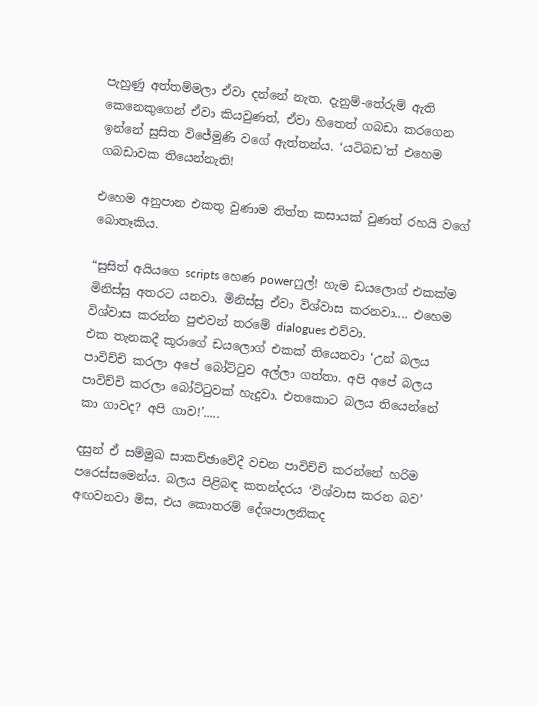පැහුණු අත්තම්මලා ඒවා දන්නේ නැත. දැනුම්-තේරුම් ඇති කෙනෙකුගෙන් ඒවා කියවුණත්, ඒවා හිතෙත් ගබඩා කරගෙන ඉන්නේ සුසිත විජේමුණි වගේ ඇත්තන්ය. ‘යටිබඩ’ත් එහෙම ගබඩාවක තියෙන්නැති!

එහෙම අනුපාන එකතු වුණාම තිත්ත කසායක් වුණත් රහයි වගේ බොතෑකිය.

“සුසිත් අයියගෙ scripts හෙණ powerෆුල්! හැම ඩයලොග් එකක්ම මිනිස්සු අතරට යනවා. මිනිස්සු ඒවා විශ්වාස කරනවා.... එහෙම විශ්වාස කරන්න පුළුවන් තරමේ dialogues එව්වා.
එක තැනකදී කූරාගේ ඩයලොග් එකක් තියෙනවා ‘උන් බලය පාවිච්චි කරලා අපේ බෝට්ටුව අල්ලා ගත්තා. අපි අපේ බලය පාවිච්චි කරලා බෝට්ටුවක් හැදුවා. එතකොට බලය තියෙන්නේ කා ගාවද? අපි ගාව!’.....

දසුන් ඒ සම්මුඛ සාකච්ඡාවේදී වචන පාවිච්චි කරන්නේ හරිම පරෙස්සමෙන්ය. බලය පිළිබඳ කතන්දරය ‘විශ්වාස කරන බව’ අඟවනවා මිස, එය කොතරම් දේශපාලනිකද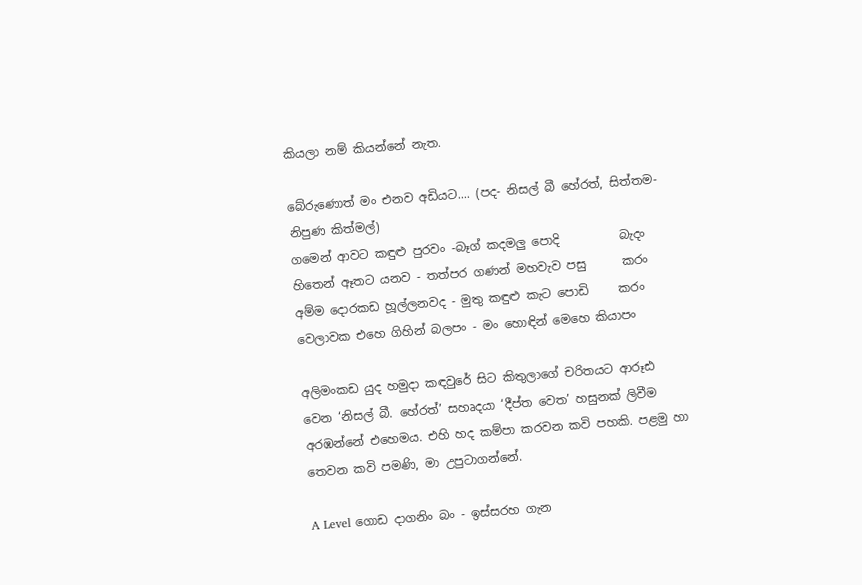කියලා නම් කියන්නේ නැත.

බේරුණොත් මං එනව අඩියට.... (පද- නිසල් බී හේරත්, සිත්තම- නිපුණ කිත්මල්)
ගමෙන් ආවට කඳුළු පුරවං -බෑග් කදමලු පොදි          බැදං
හිතෙන් ඈතට යනව - තත්පර ගණන් මහවැව පසු      කරං
අම්ම දොරකඩ හූල්ලනවද - මුතු කඳුළු කැට පොඩි     කරං
වෙලාවක එහෙ ගිහින් බලපං - මං හොඳින් මෙහෙ කියාපං

අලිමංකඩ යුද හමුදා කඳවුරේ සිට කිතුලාගේ චරිතයට ආරූඪ වෙන ‘නිසල් බී. හේරත්’ සහෘදයා ‘දීප්ත වෙත’ හසුනක් ලිවීම අරඹන්නේ එහෙමය. එහි හද කම්පා කරවන කවි පහකි. පළමු හා තෙවන කවි පමණි, මා උපුටාගන්නේ.

A Level ගොඩ දාගනිං බං - ඉස්සරහ ගැන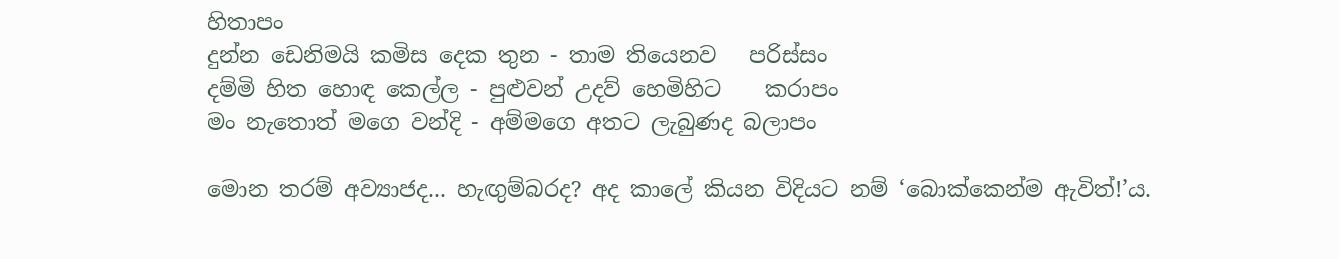හිතාපං
දුන්න ඩෙනිමයි කමිස දෙක තුන - තාම තියෙනව   පරිස්සං
දම්මි හිත හොඳ කෙල්ල - පුළුවන් උදව් හෙමිහිට    කරාපං
මං නැතොත් මගෙ වන්දි - අම්මගෙ අතට ලැබුණද බලාපං

මොන තරම් අව්‍යාජද... හැඟුම්බරද? අද කාලේ කියන විදියට නම් ‘බොක්කෙන්ම ඇවිත්!’ය.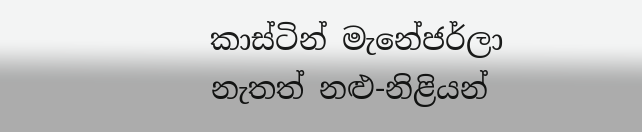කාස්ටින් මැනේජර්ලා නැතත් නළු-නිළියන්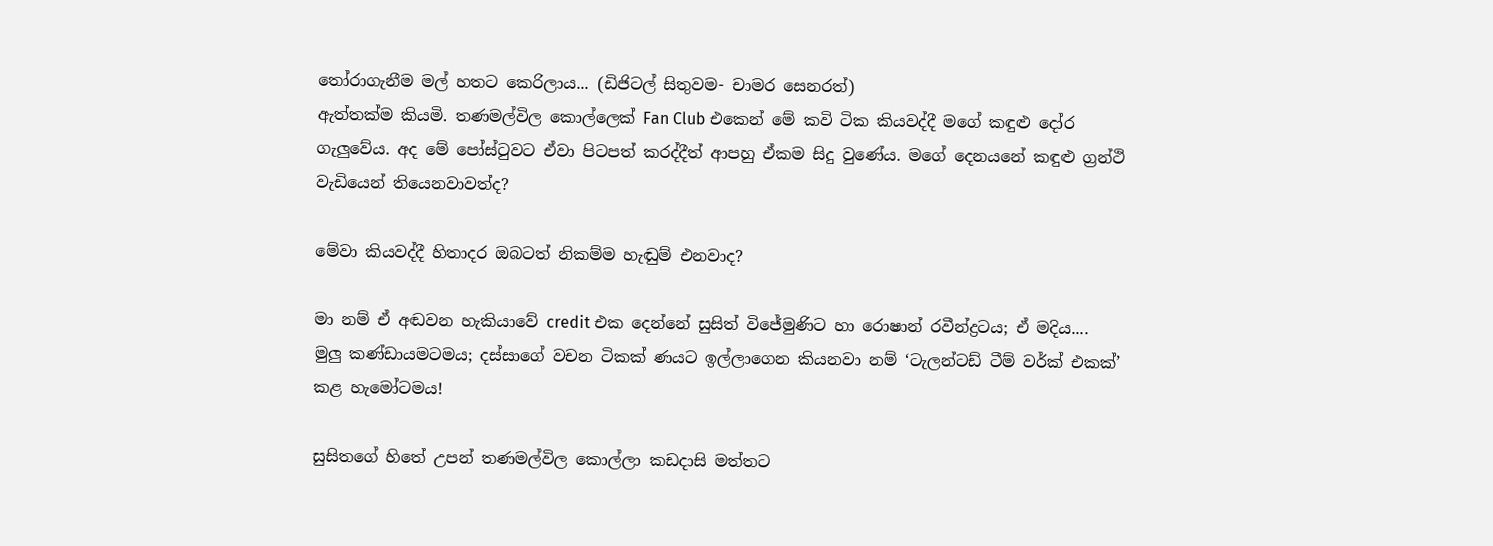තෝරාගැනීම මල් හතට කෙරිලාය... (ඩිජිටල් සිතුවම- චාමර සෙනරත්)
ඇත්තක්ම කියමි. තණමල්විල කොල්ලෙක් Fan Club එකෙන් මේ කවි ටික කියවද්දී මගේ කඳුළු දෝර ගැලුවේය. අද මේ පෝස්ටුවට ඒවා පිටපත් කරද්දීත් ආපහු ඒකම සිදු වුණේය. මගේ දෙනයනේ කඳුළු ග්‍රන්ථි වැඩියෙන් තියෙනවාවත්ද?

මේවා කියවද්දී හිතාදර ඔබටත් නිකම්ම හැඬුම් එනවාද?

මා නම් ඒ අඬවන හැකියාවේ credit එක දෙන්නේ සුසිත් විජේමුණිට හා රොෂාන් රවීන්ද්‍රටය; ඒ මදිය.... මුලු කණ්ඩායමටමය; දස්සාගේ වචන ටිකක් ණයට ඉල්ලාගෙන කියනවා නම් ‘ටැලන්ටඩ් ටීම් වර්ක් එකක්’ කළ හැමෝටමය!

සුසිතගේ හිතේ උපන් තණමල්විල කොල්ලා කඩදාසි මත්තට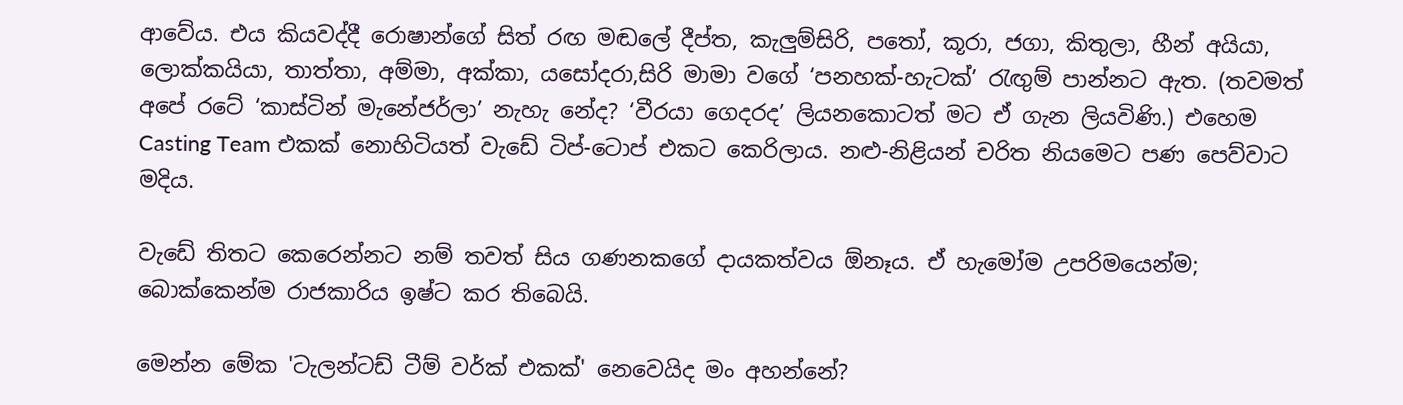ආවේය. එය කියවද්දී රොෂාන්ගේ සිත් රඟ මඬලේ දීප්ත, කැලුම්සිරි, පතෝ, කූරා, ජගා, කිතුලා, හීන් අයියා, ලොක්කයියා, තාත්තා, අම්මා, අක්කා, යසෝදරා,සිරි මාමා වගේ ‘පනහක්-හැටක්’ රැඟුම් පාන්නට ඇත. (තවමත් අපේ රටේ ‘කාස්ටින් මැනේජර්ලා’ නැහැ නේද? ‘වීරයා ගෙදරද’ ලියනකොටත් මට ඒ ගැන ලියවිණි.) එහෙම Casting Team එකක් නොහිටියත් වැඩේ ටිප්-ටොප් එකට කෙරිලාය. නළු-නිළියන් චරිත නියමෙට පණ පෙව්වාට මදිය.

වැඩේ තිතට කෙරෙන්නට නම් තවත් සිය ගණනකගේ දායකත්වය ඕනෑය. ඒ හැමෝම උපරිමයෙන්ම; බොක්කෙන්ම රාජකාරිය ඉෂ්ට කර තිබෙයි.

මෙන්න මේක 'ටැලන්ටඩ් ටීම් වර්ක් එකක්' නෙවෙයිද මං අහන්නේ?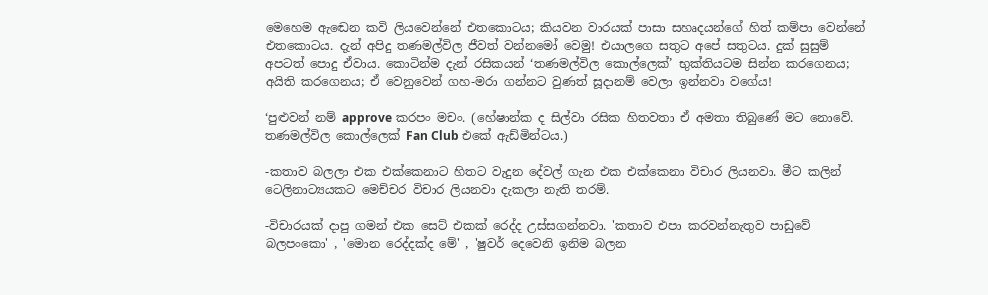මෙහෙම ඇඬෙන කවි ලියවෙන්නේ එතකොටය; කියවන වාරයක් පාසා සහෘදයන්ගේ හිත් කම්පා වෙන්නේ එතකොටය. දැන් අපිදු තණමල්විල ජීවත් වන්නමෝ වෙමු! එයාලගෙ සතුට අපේ සතුටය. දුක් සුසුම් අපටත් පොදු ඒවාය. කොටින්ම දැන් රසිකයන් ‘තණමල්විල කොල්ලෙක්’ භුක්තියටම සින්න කරගෙනය; අයිති කරගෙනය; ඒ වෙනුවෙන් ගහ-මරා ගන්නට වුණත් සූදානම් වෙලා ඉන්නවා වගේය!

‘පුළුවන් නම් approve කරපං මචං. (හේෂාන්ක ද සිල්වා රසික හිතවතා ඒ අමතා තිබුණේ මට නොවේ. තණමල්විල කොල්ලෙක් Fan Club එකේ ඇඩ්මින්ටය.)

-කතාව බලලා එක එක්කෙනාට හිතට වැදුන දේවල් ගැන එක එක්කෙනා විචාර ලියනවා. මීට කලින් ටෙලිනාට්‍යයකට මෙච්චර විචාර ලියනවා දැකලා නැති තරම්.

-විචාරයක් දාපු ගමන් එක සෙට් එකක් රෙද්ද උස්සගන්නවා. 'කතාව එපා කරවන්නැතුව පාඩුවේ බලපංකො' , 'මොන රෙද්දක්ද මේ' , 'ෂුවර් දෙවෙනි ඉනිම බලන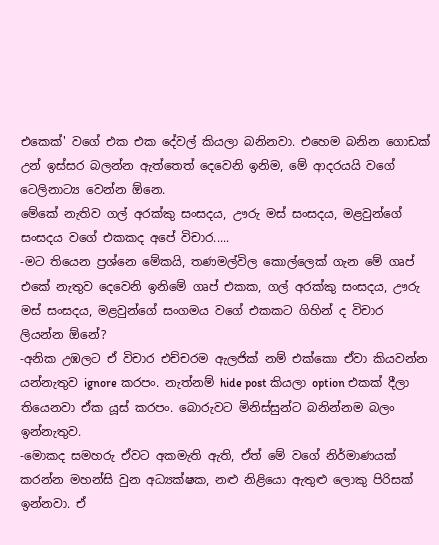එකෙක්' වගේ එක එක දේවල් කියලා බනිනවා. එහෙම බනින ගොඩක් උන් ඉස්සර බලන්න ඇත්තෙත් දෙවෙනි ඉනිම, මේ ආදරයයි වගේ ටෙලිනාට්‍ය වෙන්න ඕනෙ.
මේකේ නැතිව ගල් අරක්කු සංසදය, ඌරු මස් සංසදය, මළවුන්ගේ සංසදය වගේ එකකද අපේ විචාර.....
-මට තියෙන ප්‍රශ්නෙ මේකයි, තණමල්විල කොල්ලෙක් ගැන මේ ගෘප් එකේ නැතුව දෙවෙනි ඉනිමේ ගෘප් එකක, ගල් අරක්කු සංසදය, ඌරු මස් සංසදය, මළවුන්ගේ සංගමය වගේ එකකට ගිහින් ද විචාර ලියන්න ඕනේ?
-අනික උඹලට ඒ විචාර එච්චරම ඇලජික් නම් එක්කො ඒවා කියවන්න යන්නැතුව ignore කරපං. නැත්නම් hide post කියලා option එකක් දීලා තියෙනවා ඒක යූස් කරපං. බොරුවට මිනිස්සුන්ට බනින්නම බලං ඉන්නැතුව.
-මොකද සමහරු ඒවට අකමැති ඇති, ඒත් මේ වගේ නිර්මාණයක් කරන්න මහන්සි වුන අධ්‍යක්ෂක, නළු නිළියො ඇතුළු ලොකු පිරිසක් ඉන්නවා. ඒ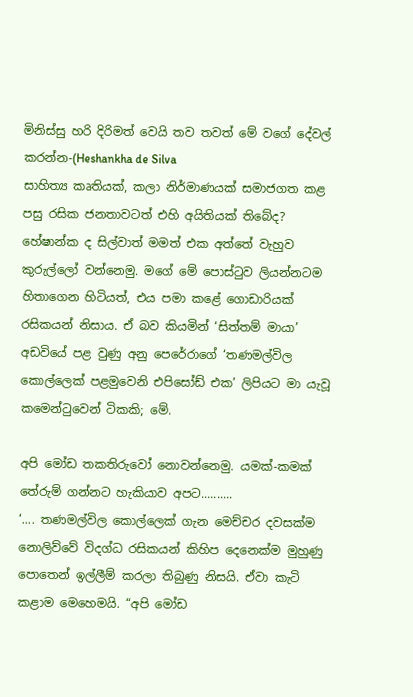මිනිස්සු හරි දිරිමත් වෙයි තව තවත් මේ වගේ දේවල් කරන්න-(Heshankha de Silva
සාහිත්‍ය කෘතියක්, කලා නිර්මාණයක් සමාජගත කළ පසු රසික ජනතාවටත් එහි අයිතියක් තිබේද?
හේෂාන්ක ද සිල්වාත් මමත් එක අත්තේ වැහුව කුරුල්ලෝ වන්නෙමු. මගේ මේ පොස්ටුව ලියන්නටම හිතාගෙන හිටියත්, එය පමා කළේ ගොඩාරියක් රසිකයන් නිසාය. ඒ බව කියමින් ‘සිත්තම් මායා’ අඩවියේ පළ වුණු අනු පෙරේරාගේ ‘තණමල්විල කොල්ලෙක් පළමුවෙනි එපිසෝඩ් එක’ ලිපියට මා යැවූ කමෙන්ටුවෙන් ටිකකි; මේ.

අපි මෝඩ තකතිරුවෝ නොවන්නෙමු. යමක්-කමක් තේරුම් ගන්නට හැකියාව අපට..........
‘.... තණමල්විල කොල්ලෙක් ගැන මෙච්චර දවසක්ම නොලිව්වේ විදග්ධ රසිකයන් කිහිප දෙනෙක්ම මුහුණු පොතෙන් ඉල්ලීම් කරලා තිබුණු නිසයි. ඒවා කැටි කළාම මෙහෙමයි. “අපි මෝඩ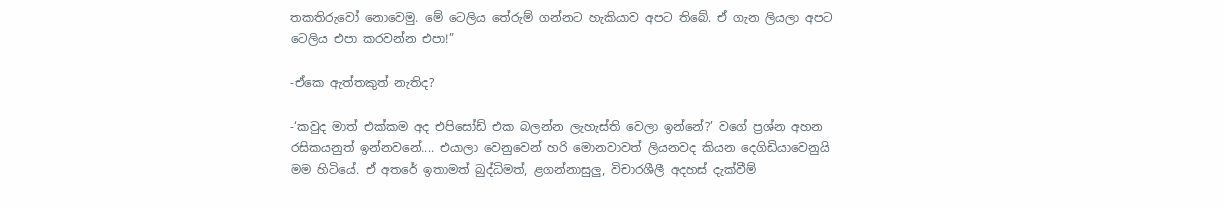තකතිරුවෝ නොවෙමු. මේ ටෙලිය තේරුම් ගන්නට හැකියාව අපට තිබේ. ඒ ගැන ලියලා අපට ටෙලිය එපා කරවන්න එපා!”

-ඒකෙ ඇත්තකුත් නැතිද?

-‘කවුද මාත් එක්කම අද එපිසෝඩ් එක බලන්න ලැහැස්ති වෙලා ඉන්නේ?’ වගේ ප්‍රශ්න අහන රසිකයනුත් ඉන්නවනේ.... එයාලා වෙනුවෙන් හරි මොනවාවත් ලියනවද කියන දෙගිඩියාවෙනුයි මම හිටියේ. ඒ අතරේ ඉතාමත් බුද්ධිමත්, ළගන්නාසුලු, විචාරශීලී අදහස් දැක්වීම්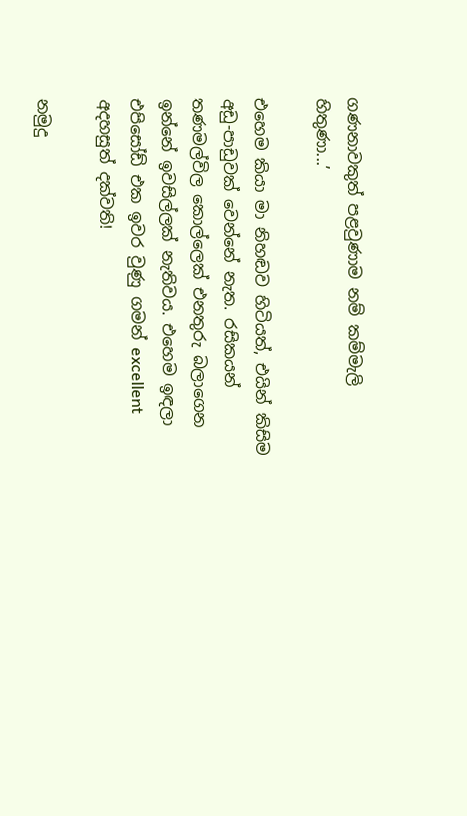ගණනාවකුත් පළවුණාම නම් කම්මැලි හිතුණා...’

එහෙම කියා මා නිහඬව හිටියත්, එයින් කිසිම අඩු-පාඩුවක් වෙන්නේ නැත. රසිකයන් තණමල්විල කොල්ලෙක් එනතුරු බලාගෙන ඉන්නේ ඉවසිල්ලක් නැතිවය. එහෙම ඉඳලා එපිසෝඩ් එක ඉවර වුණු ගමන් excellent අදහසුත් දක්වති!

නමුදු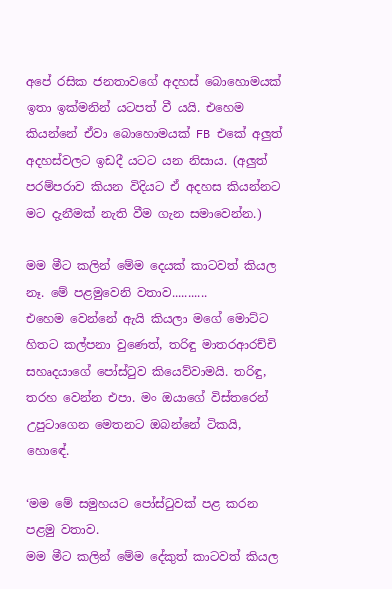අපේ රසික ජනතාවගේ අදහස් බොහොමයක් ඉතා ඉක්මනින් යටපත් වී යයි. එහෙම කියන්නේ ඒවා බොහොමයක් FB එකේ අලුත් අදහස්වලට ඉඩදී යටට යන නිසාය. (අලුත් පරම්පරාව කියන විදියට ඒ අදහස කියන්නට මට දැනීමක් නැති වීම ගැන සමාවෙන්න.)

මම මීට කලින් මේම දෙයක් කාටවත් කියල නෑ. මේ පළමුවෙනි වතාව...........
එහෙම වෙන්නේ ඇයි කියලා මගේ මොට්ට හිතට කල්පනා වුණෙත්, තරිඳු මාතරආරච්චි සහෘදයාගේ පෝස්ටුව කියෙව්වාමයි. තරිඳු, තරහ වෙන්න එපා. මං ඔයාගේ විස්තරෙන් උපුටාගෙන මෙතනට ඔබන්නේ ටිකයි, හොඳේ.

‘මම මේ සමුහයට පෝස්ටුවක් පළ කරන පළමු වතාව.
මම මීට කලින් මේම දේකුත් කාටවත් කියල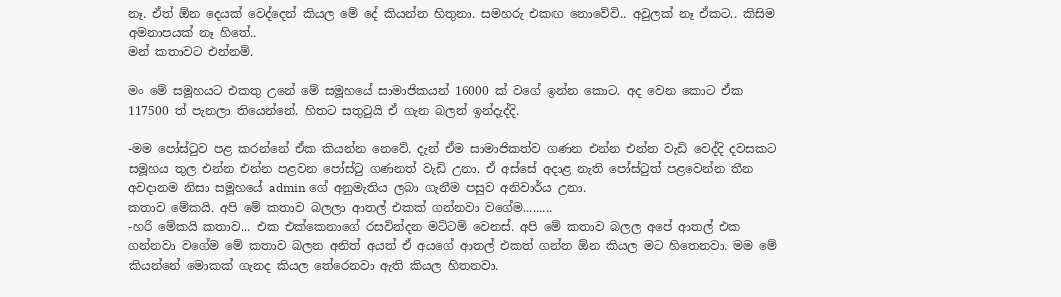නෑ. ඒත් ඕන දෙයක් වෙද්දෙන් කියල මේ දේ කියන්න හිතුනා. සමහරු එකඟ නොවේවි.. අවුලක් නෑ ඒකට.. කිසිම අමනාපයක් නෑ හිතේ..
මන් කතාවට එන්නම්.

මං මේ සමූහයට එකතු උනේ මේ සමූහයේ සාමාජිකයන් 16000 ක් වගේ ඉන්න කොට. අද වෙන කොට ඒක 117500 ත් පැනලා තියෙන්නේ. හිතට සතුටුයි ඒ ගැන බලන් ඉන්දැද්දි.

-මම පෝස්ටුව පළ කරන්නේ ඒක කියන්න නෙවේ. දැන් ඒම සාමාජිකත්ව ගණන එන්න එන්න වැඩි වෙද්දි දවසකට සමූහය තුල එන්න එන්න පළවන පෝස්ටු ගණනත් වැඩි උනා. ඒ අස්සේ අදාළ නැති පෝස්ටුත් පළවෙන්න තීන අවදානම නිසා සමූහයේ admin ගේ අනුමැතිය ලබා ගැනීම පසුව අනිවාර්ය උනා.
කතාව මේකයි. අපි මේ කතාව බලලා ආතල් එකක් ගන්නවා වගේම.........
-හරි මේකයි කතාව... එක එක්කෙනාගේ රසවින්දන මට්ටම් වෙනස්. අපි මේ කතාව බලල අපේ ආතල් එක ගන්නවා වගේම මේ කතාව බලන අනිත් අයත් ඒ අයගේ ආතල් එකත් ගන්න ඕන කියල මට හිතෙනවා. මම මේ කියන්නේ මොකක් ගැනද කියල තේරෙනවා ඇති කියල හිතනවා.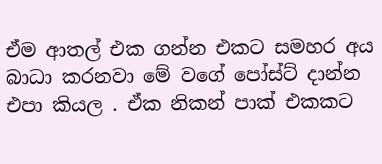ඒම ආතල් එක ගන්න එකට සමහර අය බාධා කරනවා මේ වගේ පෝස්ට් දාන්න එපා කියල . ඒක නිකන් පාක් එකකට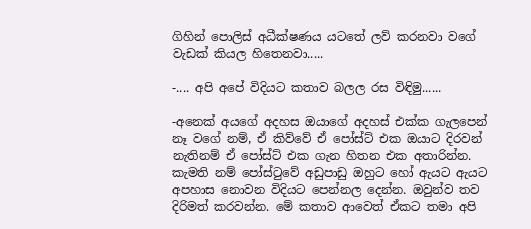ගිහින් පොලිස් අධීක්ෂණය යටතේ ලව් කරනවා වගේ වැඩක් කියල හිතෙනවා.....

-.... අපි අපේ විදියට කතාව බලල රස විඳිමු......

-අනෙක් අයගේ අදහස ඔයාගේ අදහස් එක්ක ගැලපෙන් නෑ වගේ නම්, ඒ කිව්වේ ඒ පෝස්ට් එක ඔයාට දිරවන් නැතිනම් ඒ පෝස්ට් එක ගැන හිතන එක අතාරින්න. කැමති නම් පෝස්ටුවේ අඩුපාඩු ඔහුට හෝ ඇයට ඇයට අපහාස නොවන විදියට පෙන්නල දෙන්න. ඔවුන්ව තව දිරිමත් කරවන්න. මේ කතාව ආවෙත් ඒකට තමා අපි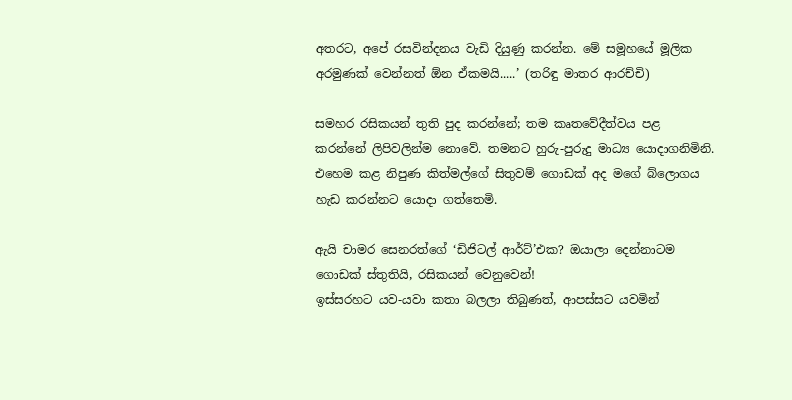අතරට, අපේ රසවින්දනය වැඩි දියුණු කරන්න. මේ සමූහයේ මූලික අරමුණක් වෙන්නත් ඕන ඒකමයි.....’ (තරිඳු මාතර ආරච්චි)

සමහර රසිකයන් තුති පුද කරන්නේ; තම කෘතවේදීත්වය පළ කරන්නේ ලිපිවලින්ම නොවේ. තමනට හුරු-පුරුදු මාධ්‍ය යොදාගනිමිනි.
එහෙම කළ නිපුණ කිත්මල්ගේ සිතුවම් ගොඩක් අද මගේ බ්ලොගය හැඩ කරන්නට යොදා ගත්තෙමි.

ඇයි චාමර සෙනරත්ගේ ‘ඩිජිටල් ආර්ට්’එක? ඔයාලා දෙන්නාටම ගොඩක් ස්තුතියි, රසිකයන් වෙනුවෙන්!
ඉස්සරහට යව-යවා කතා බලලා තිබුණත්, ආපස්සට යවමින්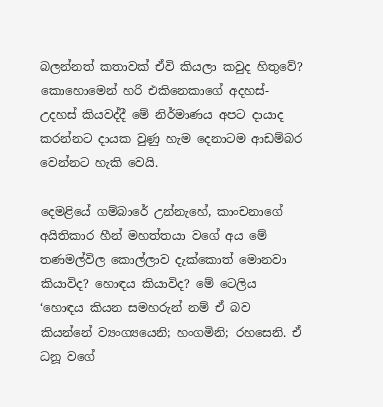බලන්නත් කතාවක් ඒවි කියලා කවුද හිතුවේ?
කොහොමෙන් හරි එකිනෙකාගේ අදහස්-උදහස් කියවද්දී මේ නිර්මාණය අපට දායාද කරන්නට දායක වුණු හැම දෙනාටම ආඩම්බර වෙන්නට හැකි වෙයි.

දෙමළියේ ගම්බාරේ උන්නැහේ, කාංචනාගේ අයිතිකාර හීන් මහත්තයා වගේ අය මේ තණමල්විල කොල්ලාව දැක්කොත් මොනවා කියාවිද? හොඳය කියාවිද? මේ ටෙලිය ‘හොඳය කියන සමහරුන් නම් ඒ බව කියන්නේ ව්‍යංග්‍යයෙනි; හංගමිනි; රහසෙනි. ඒ ධනූ වගේ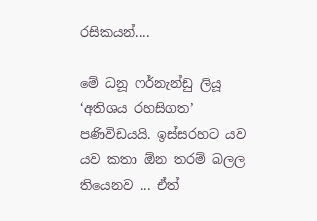රසිකයන්....

මේ ධනූ ෆර්නැන්ඩු ලියූ ‘අතිශය රහසිගත’ පණිවිඩයයි. ඉස්සරහට යව යව කතා ඕන තරම් බලල තියෙනව ... ඒත්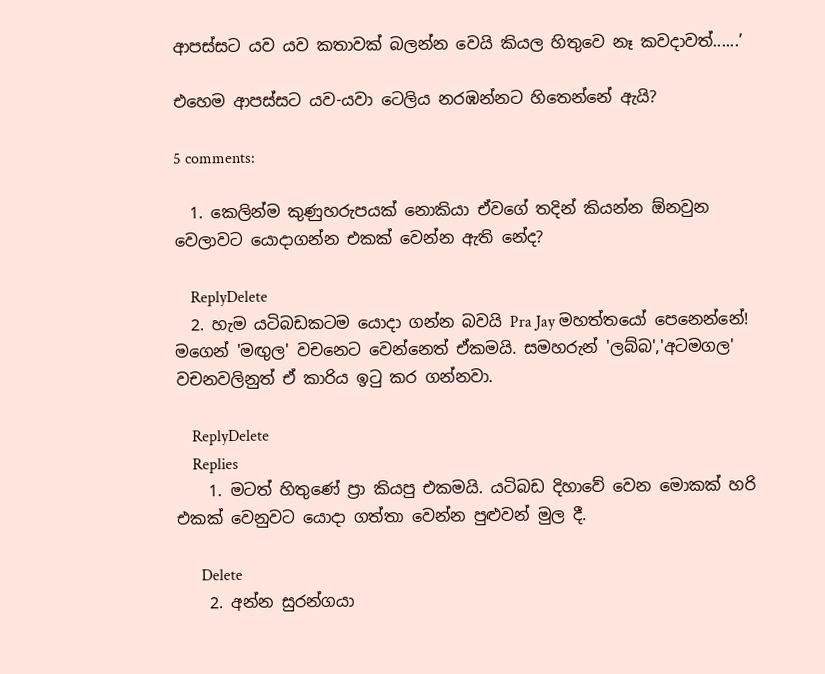ආපස්සට යව යව කතාවක් බලන්න වෙයි කියල හිතුවෙ නෑ කවදාවත්......’

එහෙම ආපස්සට යව-යවා ටෙලිය නරඹන්නට හිතෙන්නේ ඇයි?

5 comments:

  1. කෙලින්ම කුණුහරුපයක් නොකියා ඒවගේ තදින් කියන්න ඕනවුන වෙලාවට යොදාගන්න එකක් වෙන්න ඇති නේද?

    ReplyDelete
  2. හැම යටිබඩකටම යොදා ගන්න බවයි Pra Jay මහත්තයෝ පෙනෙන්නේ! මගෙන් 'මඟුල' වචනෙට වෙන්නෙත් ඒකමයි. සමහරුන් 'ලබ්බ','අටමගල' වචනවලිනුත් ඒ කාරිය ඉටු කර ගන්නවා.

    ReplyDelete
    Replies
    1. මටත් හිතුණේ ප්‍රා කියපු එකමයි. යටිබඩ දිහාවේ වෙන මොකක් හරි එකක් වෙනුවට යොදා ගත්තා වෙන්න පුළුවන් මුල දී.

      Delete
    2. අන්න සුරන්ගයා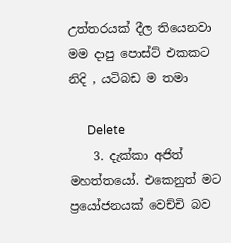උත්තරයක් දීල තියෙනවා මම දාපු පොස්ට් එකකට නිදි , යටිබඩ ම තමා

      Delete
    3. දැක්කා අජිත් මහත්තයෝ. එකෙනුත් මට ප්‍රයෝජනයක් වෙච්චි බව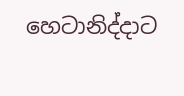හෙටානිද්දාට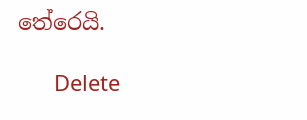තේරෙයි.

      Delete